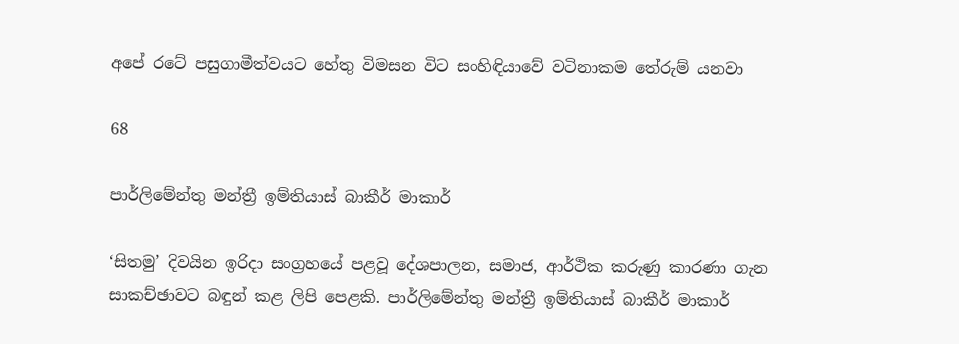අපේ රටේ පසුගාමීත්වයට හේතු විමසන විට සංහිඳියාවේ වටිනාකම තේරුම් යනවා

68

පාර්ලිමේන්තු මන්ත්‍රී ඉම්තියාස් බාකීර් මාකාර්

‘සිතමු’ දිවයින ඉරිදා සංග්‍රහයේ පළවූ දේශපාලන, සමාජ, ආර්ථික කරුණු කාරණා ගැන සාකච්ඡාවට බඳුන් කළ ලිපි පෙළකි. පාර්ලිමේන්තු මන්ත්‍රී ඉම්තියාස් බාකීර් මාකාර්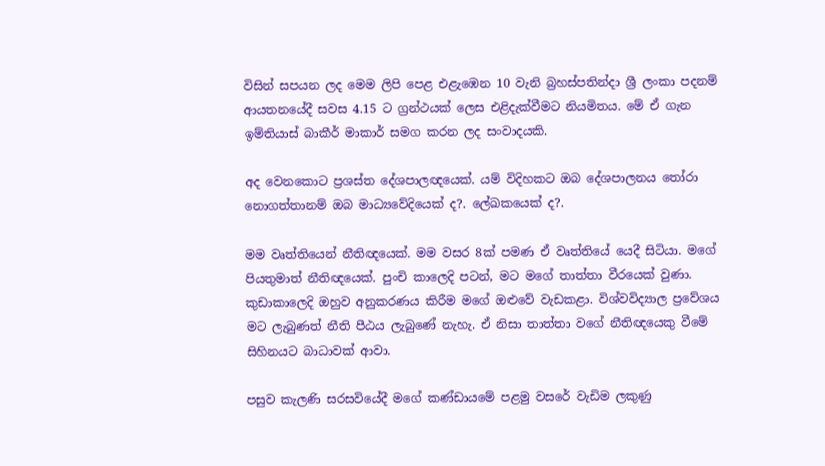විසින් සපයන ලද මෙම ලිපි පෙළ එළැඹෙන 10 වැනි බ්‍රහස්පතින්දා ශ්‍රී ලංකා පදනම් ආයතනයේදී සවස 4.15 ට ග්‍රන්ථයක් ලෙස එළිදැක්වීමට නියමිතය. මේ ඒ ගැන ඉම්තියාස් බාකීර් මාකාර් සමග කරන ලද සංවාදයකි.

අද වෙනකොට ප්‍රශස්ත දේශපාලඥයෙක්. යම් විදිහකට ඔබ දේශපාලනය තෝරා නොගත්තානම් ඔබ මාධ්‍යවේදියෙක් ද?. ලේඛකයෙක් ද?.

මම වෘත්තියෙන් නීතිඥයෙක්. මම වසර 8ක් පමණ ඒ වෘත්තියේ යෙදී සිටියා. මගේ පියතුමාත් නීතිඥයෙක්. පුංචි කාලෙදි පටන්, මට මගේ තාත්තා වීරයෙක් වුණා. කුඩාකාලෙදි ඔහුව අනුකරණය කිරීම මගේ ඔළුවේ වැඩකළා. විශ්වවිද්‍යාල ප්‍රවේශය මට ලැබුණත් නීති පීඨය ලැබුණේ නැහැ. ඒ නිසා තාත්තා වගේ නීතිඥයෙකු වීමේ සිහිනයට බාධාවක් ආවා.

පසුව කැලණි සරසවියේදී මගේ කණ්ඩායමේ පළමු වසරේ වැඩිම ලකුණු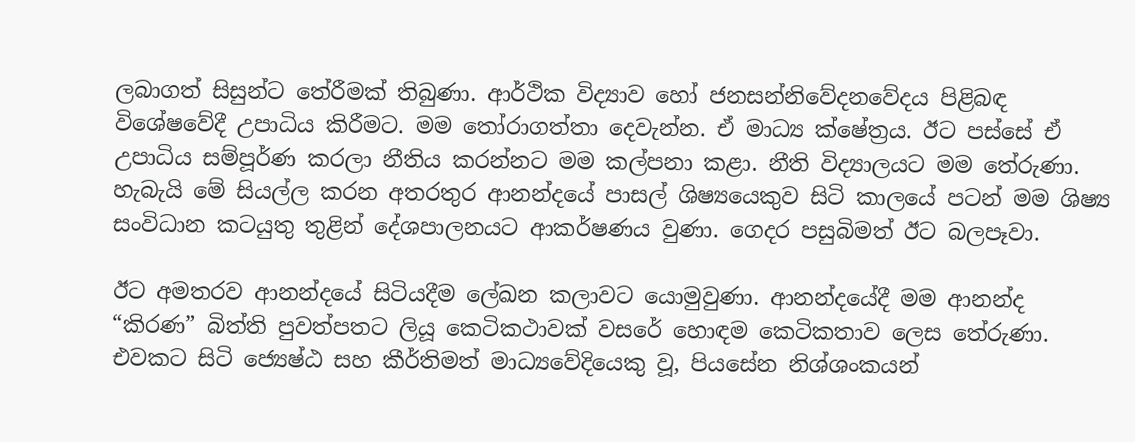ලබාගත් සිසුන්ට තේරීමක් තිබුණා. ආර්ථික විද්‍යාව හෝ ජනසන්නිවේදනවේදය පිළිබඳ විශේෂවේදී උපාධිය කිරීමට. මම තෝරාගත්තා දෙවැන්න. ඒ මාධ්‍ය ක්ෂේත්‍රය. ඊට පස්සේ ඒ උපාධිය සම්පූර්ණ කරලා නීතිය කරන්නට මම කල්පනා කළා. නීති විද්‍යාලයට මම තේරුණා. හැබැයි මේ සියල්ල කරන අතරතුර ආනන්දයේ පාසල් ශිෂ්‍යයෙකුව සිටි කාලයේ පටන් මම ශිෂ්‍ය සංවිධාන කටයුතු තුළින් දේශපාලනයට ආකර්ෂණය වුණා. ගෙදර පසුබිමත් ඊට බලපෑවා.

ඊට අමතරව ආනන්දයේ සිටියදීම ලේඛන කලාවට යොමුවුණා. ආනන්දයේදී මම ආනන්ද “කිරණ” බිත්ති පුවත්පතට ලියූ කෙටිකථාවක් වසරේ හොඳම කෙටිකතාව ලෙස තේරුණා. එවකට සිටි ජ්‍යෙෂ්ඨ සහ කීර්තිමත් මාධ්‍යවේදියෙකු වූ, පියසේන නිශ්ශංකයන්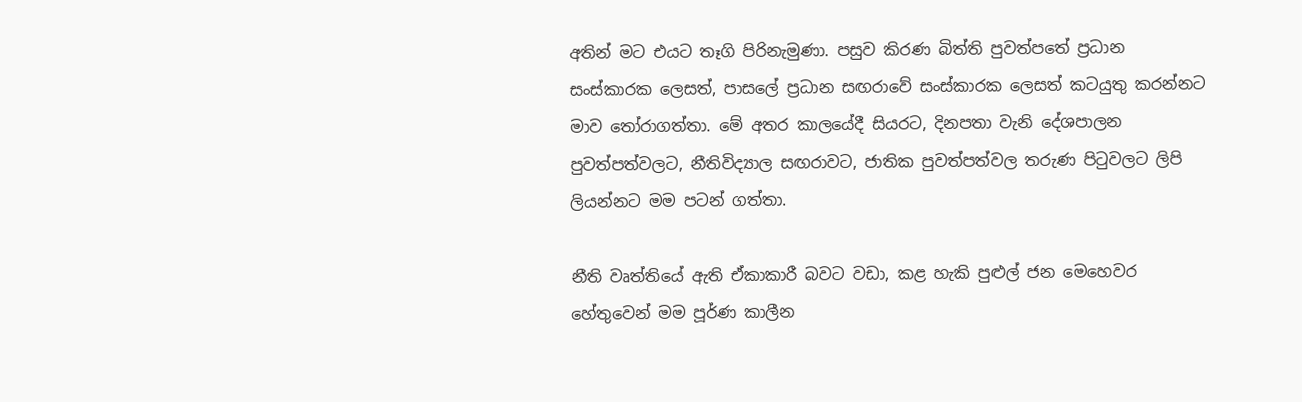අතින් මට එයට තෑගි පිරිනැමුණා. පසුව කිරණ බිත්ති පුවත්පතේ ප්‍රධාන සංස්කාරක ලෙසත්, පාසලේ ප්‍රධාන සඟරාවේ සංස්කාරක ලෙසත් කටයුතු කරන්නට මාව තෝරාගත්තා. මේ අතර කාලයේදී සියරට, දිනපතා වැනි දේශපාලන පුවත්පත්වලට, නීතිවිද්‍යාල සඟරාවට, ජාතික පුවත්පත්වල තරුණ පිටුවලට ලිපි ලියන්නට මම පටන් ගත්තා.

නීති වෘත්තියේ ඇති ඒකාකාරී බවට වඩා, කළ හැකි පුළුල් ජන මෙහෙවර හේතුවෙන් මම පූර්ණ කාලීන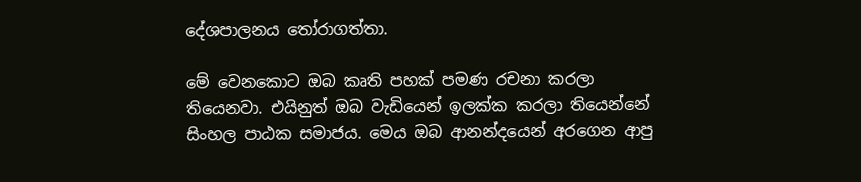දේශපාලනය තෝරාගත්තා.

මේ වෙනකොට ඔබ කෘති පහක් පමණ රචනා කරලා තියෙනවා. එයිනුත් ඔබ වැඩියෙන් ඉලක්ක කරලා තියෙන්නේ සිංහල පාඨක සමාජය. මෙය ඔබ ආනන්දයෙන් අරගෙන ආපු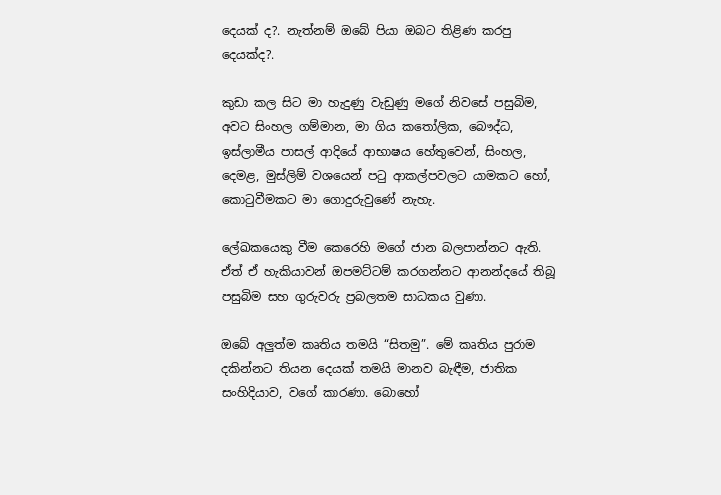දෙයක් ද?. නැත්නම් ඔබේ පියා ඔබට තිළිණ කරපු දෙයක්ද?.

කුඩා කල සිට මා හැදුණු වැඩුණු මගේ නිවසේ පසුබිම, අවට සිංහල ගම්මාන, මා ගිය කතෝලික, බෞද්ධ, ඉස්ලාමීය පාසල් ආදියේ ආභාෂය හේතුවෙන්, සිංහල, දෙමළ, මුස්ලිම් වශයෙන් පටු ආකල්පවලට යාමකට හෝ, කොටුවීමකට මා ගොදුරුවුණේ නැහැ.

ලේඛකයෙකු වීම කෙරෙහි මගේ ජාන බලපාන්නට ඇති. ඒත් ඒ හැකියාවන් ඔපමට්ටම් කරගන්නට ආනන්දයේ තිබූ පසුබිම සහ ගුරුවරු ප්‍රබලතම සාධකය වුණා.

ඔබේ අලුත්ම කෘතිය තමයි “සිතමු”. මේ කෘතිය පුරාම දකින්නට තියන දෙයක් තමයි මානව බැඳීම, ජාතික සංහිදියාව, වගේ කාරණා. බොහෝ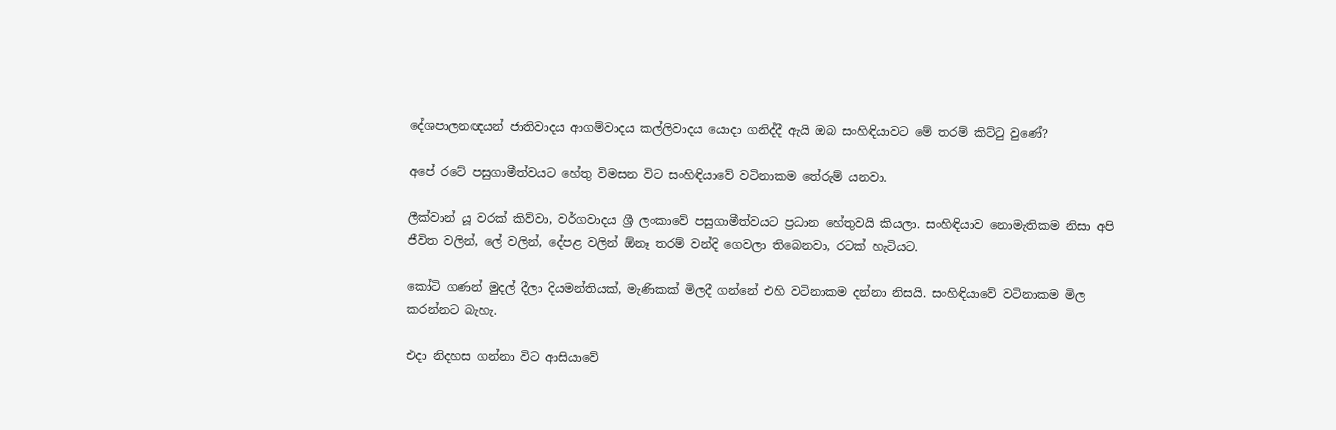දේශපාලනඥයන් ජාතිවාදය ආගම්වාදය කල්ලිවාදය යොදා ගනිද්දී ඇයි ඔබ සංහිඳියාවට මේ තරම් කිට්ටු වුණේ?

අපේ රටේ පසුගාමීත්වයට හේතු විමසන විට සංහිඳියාවේ වටිනාකම තේරුම් යනවා.

ලීක්වාන් යූ වරක් කිව්වා, වර්ගවාදය ශ්‍රී ලංකාවේ පසුගාමීත්වයට ප්‍රධාන හේතුවයි කියලා. සංහිඳියාව නොමැතිකම නිසා අපි ජීවිත වලින්, ලේ වලින්, දේපළ වලින් ඕනෑ තරම් වන්දි ගෙවලා තිබෙනවා, රටක් හැටියට.

කෝටි ගණන් මුදල් දීලා දියමන්තියක්, මැණිකක් මිලදී ගන්නේ එහි වටිනාකම දන්නා නිසයි. සංහිඳියාවේ වටිනාකම මිල කරන්නට බැහැ.

එදා නිදහස ගන්නා විට ආසියාවේ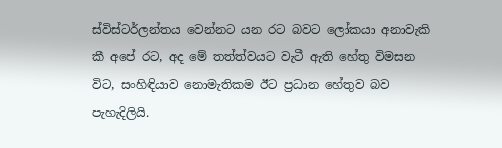ස්විස්ටර්ලන්තය වෙන්නට යන රට බවට ලෝකයා අනාවැකි කී අපේ රට, අද මේ තත්ත්වයට වැටී ඇති හේතු විමසන විට, සංහිඳියාව නොමැතිකම ඊට ප්‍රධාන හේතුව බව පැහැදිලියි.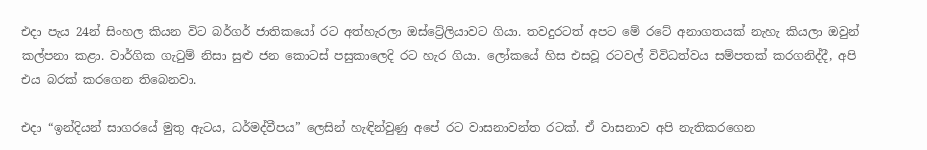එදා පැය 24න් සිංහල කියන විට බර්ගර් ජාතිකයෝ රට අත්හැරලා ඔස්ට්‍රේලියාවට ගියා. තවදුරටත් අපට මේ රටේ අනාගතයක් නැහැ කියලා ඔවුන් කල්පනා කළා. වාර්ගික ගැටුම් නිසා සුළු ජන කොටස් පසුකාලෙදි රට හැර ගියා. ලෝකයේ හිස එසවූ රටවල් විවිධත්වය සම්පතක් කරගනිද්දී, අපි එය බරක් කරගෙන තිබෙනවා.

එදා “ඉන්දියන් සාගරයේ මුතු ඇටය, ධර්මද්වීපය” ලෙසින් හැඳින්වුණු අපේ රට වාසනාවන්ත රටක්. ඒ වාසනාව අපි නැතිකරගෙන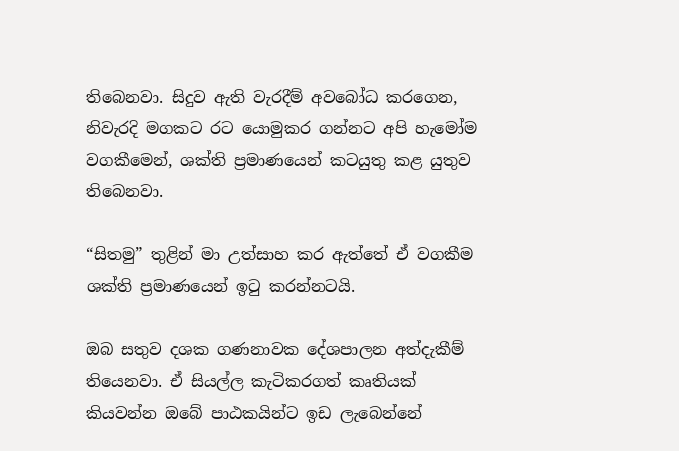තිබෙනවා. සිදුව ඇති වැරදීම් අවබෝධ කරගෙන, නිවැරදි මගකට රට යොමුකර ගන්නට අපි හැමෝම වගකීමෙන්, ශක්ති ප්‍රමාණයෙන් කටයුතු කළ යුතුව තිබෙනවා.

“සිතමු” තුළින් මා උත්සාහ කර ඇත්තේ ඒ වගකීම ශක්ති ප්‍රමාණයෙන් ඉටු කරන්නටයි.

ඔබ සතුව දශක ගණනාවක දේශපාලන අත්දැකීම් තියෙනවා. ඒ සියල්ල කැටිකරගත් කෘතියක් කියවන්න ඔබේ පාඨකයින්ට ඉඩ ලැබෙන්නේ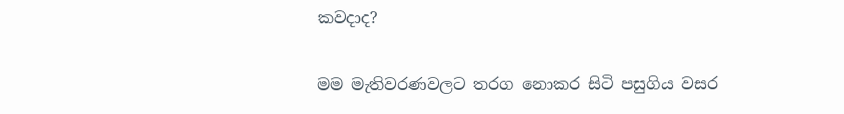කවදාද?

මම මැතිවරණවලට තරග නොකර සිටි පසුගිය වසර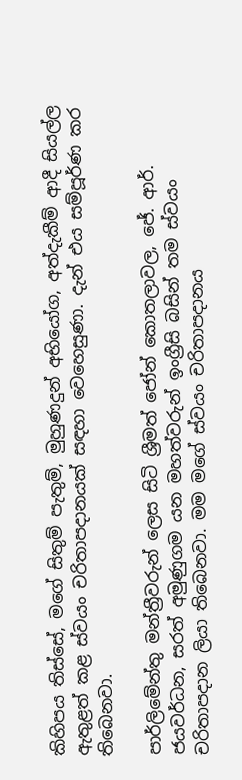කිහිපය තිස්සේ, මගේ සිතුම් පැතුම්, මුහුණදුන් අභියෝග, අත්දැකීම් ආදී සියල්ල ඇතුළත් කළ ස්වයං චරිතාපදානයක් සඳහා වෙහෙසුණා. දැන් එය සම්පූර්ණ කර තිබෙනවා.

පාර්ලිමේන්තු මන්ත්‍රීවරුන් ලෙස සිටි ශ්‍රීමත් ජෝන් කොතලාවල, ජේ. ආර්. ජයවර්ධන, සරත් අමුණුගම යන මහත්වරුන් ඉංග්‍රීසි බසින් තම ස්වයං චරිතාපදාන ලියා තිබෙනවා. මම මගේ ස්වයං චරිතාපදානය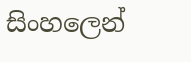සිංහලෙන්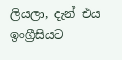ලියලා, දැන් එය ඉංග්‍රීසියට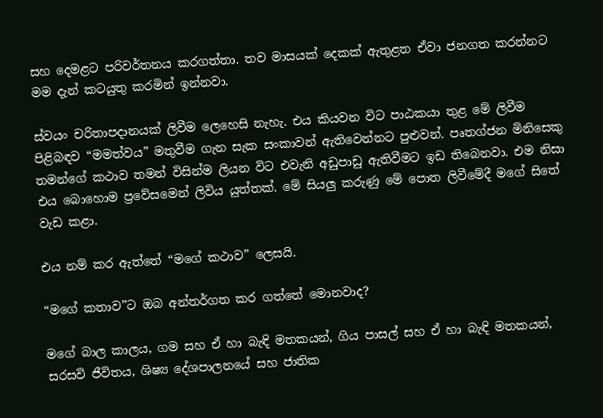සහ දෙමළට පරිවර්තනය කරගත්තා. තව මාසයක් දෙකක් ඇතුළත ඒවා ජනගත කරන්නට මම දැන් කටයුතු කරමින් ඉන්නවා.

ස්වයං චරිතාපදානයක් ලිවීම ලෙහෙසි නැහැ. එය කියවන විට පාඨකයා තුළ මේ ලිවීම පිළිබඳව “මමත්වය” මතුවීම ගැන සැක සංකාවන් ඇතිවෙන්නට පුළුවන්. පෘතග්ජන මිනිසෙකු තමන්ගේ කථාව තමන් විසින්ම ලියන විට එවැනි අඩුපාඩු ඇතිවීමට ඉඩ තිබෙනවා. එම නිසා එය බොහොම ප්‍රවේසමෙන් ලිවිය යුත්තක්. මේ සියලු කරුණු මේ පොත ලිවීමේදී මගේ සිතේ වැඩ කළා.

එය නම් කර ඇත්තේ “මගේ කථාව” ලෙසයි.

“මගේ කතාව”ට ඔබ අන්තර්ගත කර ගත්තේ මොනවාද?

මගේ බාල කාලය, ගම සහ ඒ හා බැඳි මතකයන්, ගිය පාසල් සහ ඒ හා බැඳි මතකයන්, සරසවි ජීවිතය, ශිෂ්‍ය දේශපාලනයේ සහ ජාතික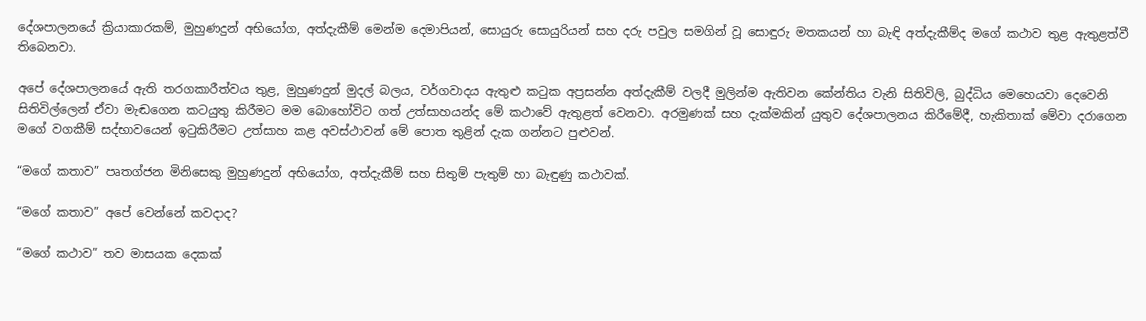දේශපාලනයේ ක්‍රියාකාරකම්, මුහුණදුන් අභියෝග, අත්දැකීම් මෙන්ම දෙමාපියන්, සොයුරු සොයුරියන් සහ දරු පවුල සමගින් වූ සොඳුරු මතකයන් හා බැඳි අත්දැකීම්ද මගේ කථාව තුළ ඇතුළත්වී තිබෙනවා.

අපේ දේශපාලනයේ ඇති තරගකාරීත්වය තුළ, මුහුණදුන් මුදල් බලය, වර්ගවාදය ඇතුළු කටුක අප්‍රසන්න අත්දැකීම් වලදී මුලින්ම ඇතිවන කේන්තිය වැනි සිතිවිලි, බුද්ධිය මෙහෙයවා දෙවෙනි සිතිවිල්ලෙන් ඒවා මැඬගෙන කටයුතු කිරීමට මම බොහෝවිට ගත් උත්සාහයන්ද මේ කථාවේ ඇතුළත් වෙනවා. අරමුණක් සහ දැක්මකින් යුතුව දේශපාලනය කිරීමේදී, හැකිතාක් මේවා දරාගෙන මගේ වගකීම් සද්භාවයෙන් ඉටුකිරීමට උත්සාහ කළ අවස්ථාවන් මේ පොත තුළින් දැක ගන්නට පුළුවන්.

“මගේ කතාව” පෘතග්ජන මිනිසෙකු මුහුණදුන් අභියෝග, අත්දැකීම් සහ සිතුම් පැතුම් හා බැඳුණු කථාවක්.

“මගේ කතාව” අපේ වෙන්නේ කවදාද?

“මගේ කථාව” තව මාසයක දෙකක්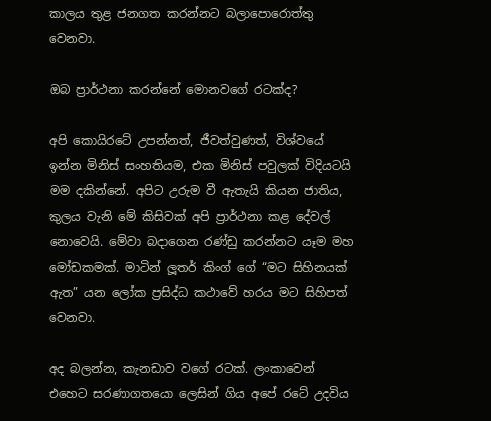කාලය තුළ ජනගත කරන්නට බලාපොරොත්තු වෙනවා.

ඔබ ප්‍රාර්ථනා කරන්නේ මොනවගේ රටක්ද?

අපි කොයිරටේ උපන්නත්, ජීවත්වුණත්, විශ්වයේ ඉන්න මිනිස් සංහතියම, එක මිනිස් පවුලක් විදියටයි මම දකින්නේ. අපිට උරුම වී ඇතැයි කියන ජාතිය, කුලය වැනි මේ කිසිවක් අපි ප්‍රාර්ථනා කළ දේවල් නොවෙයි. මේවා බදාගෙන රණ්ඩු කරන්නට යෑම මහ මෝඩකමක්. මාටින් ලූතර් කිංග් ගේ “මට සිහිනයක් ඇත” යන ලෝක ප්‍රසිද්ධ කථාවේ හරය මට සිහිපත් වෙනවා.

අද බලන්න, කැනඩාව වගේ රටක්. ලංකාවෙන් එහෙට සරණාගතයො ලෙසින් ගිය අපේ රටේ උදවිය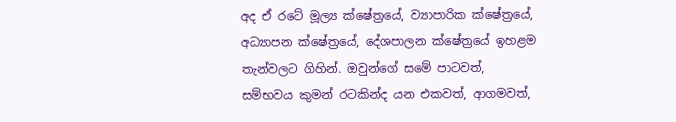අද ඒ රටේ මූල්‍ය ක්ෂේත්‍රයේ, ව්‍යාපාරික ක්ෂේත්‍රයේ, අධ්‍යාපන ක්ෂේත්‍රයේ, දේශපාලන ක්ෂේත්‍රයේ ඉහළම තැන්වලට ගිහින්. ඔවුන්ගේ සමේ පාටවත්, සම්භවය කුමන් රටකින්ද යන එකවත්, ආගමවත්,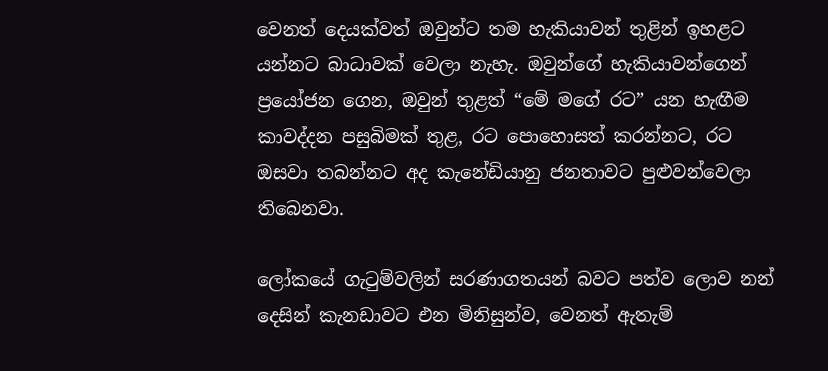වෙනත් දෙයක්වත් ඔවුන්ට තම හැකියාවන් තුළින් ඉහළට යන්නට බාධාවක් වෙලා නැහැ. ඔවුන්ගේ හැකියාවන්ගෙන් ප්‍රයෝජන ගෙන, ඔවුන් තුළත් “මේ මගේ රට” යන හැඟීම කාවද්දන පසුබිමක් තුළ, රට පොහොසත් කරන්නට, රට ඔසවා තබන්නට අද කැනේඩියානු ජනතාවට පුළුවන්වෙලා තිබෙනවා.

ලෝකයේ ගැටුම්වලින් සරණාගතයන් බවට පත්ව ලොව නන් දෙසින් කැනඩාවට එන මිනිසුන්ව, වෙනත් ඇතැම්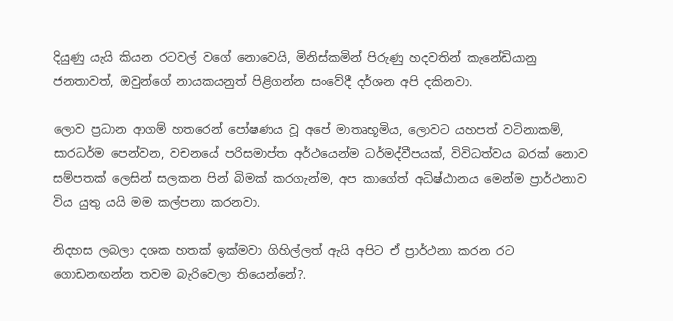දියුණු යැයි කියන රටවල් වගේ නොවෙයි, මිනිස්කමින් පිරුණු හදවතින් කැනේඩියානු ජනතාවත්, ඔවුන්ගේ නායකයනුත් පිළිගන්න සංවේදී දර්ශන අපි දකිනවා.

ලොව ප්‍රධාන ආගම් හතරෙන් පෝෂණය වූ අපේ මාතෘභූමිය, ලොවට යහපත් වටිනාකම්, සාරධර්ම පෙන්වන, වචනයේ පරිසමාප්ත අර්ථයෙන්ම ධර්මද්වීපයක්, විවිධත්වය බරක් නොව සම්පතක් ලෙසින් සලකන පින් බිමක් කරගැන්ම, අප කාගේත් අධිෂ්ඨානය මෙන්ම ප්‍රාර්ථනාව විය යුතු යයි මම කල්පනා කරනවා.

නිදහස ලබලා දශක හතක් ඉක්මවා ගිහිල්ලත් ඇයි අපිට ඒ ප්‍රාර්ථනා කරන රට ගොඩනඟන්න තවම බැරිවෙලා තියෙන්නේ?.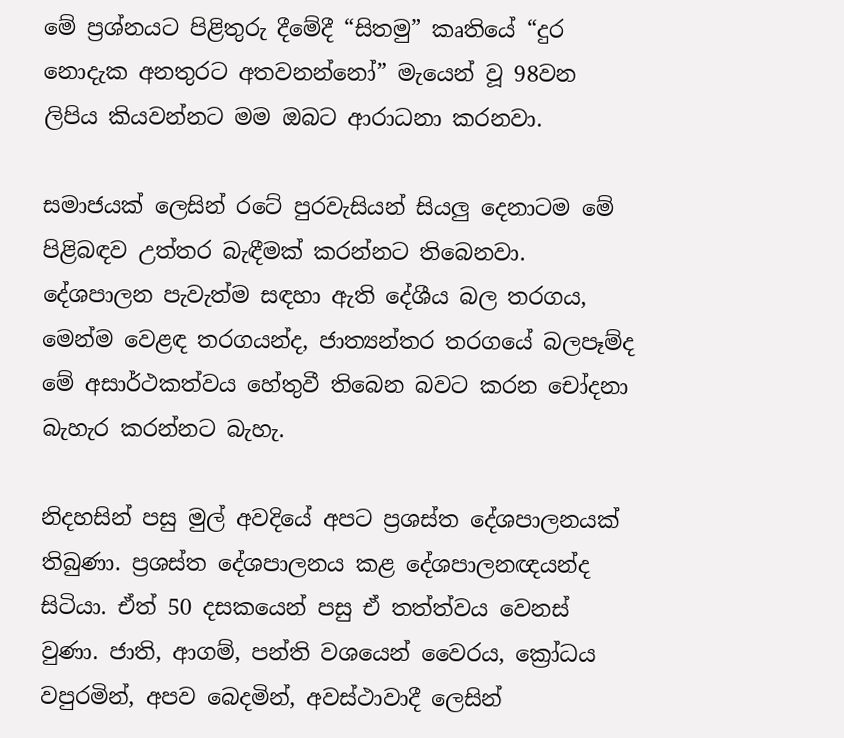මේ ප්‍රශ්නයට පිළිතුරු දීමේදී “සිතමු” කෘතියේ “දුර නොදැක අනතුරට අතවනන්නෝ” මැයෙන් වූ 98වන ලිපිය කියවන්නට මම ඔබට ආරාධනා කරනවා.

සමාජයක් ලෙසින් රටේ පුරවැසියන් සියලු දෙනාටම මේ පිළිබඳව උත්තර බැඳීමක් කරන්නට තිබෙනවා. දේශපාලන පැවැත්ම සඳහා ඇති දේශීය බල තරගය, මෙන්ම වෙළඳ තරගයන්ද, ජාත්‍යන්තර තරගයේ බලපෑම්ද මේ අසාර්ථකත්වය හේතුවී තිබෙන බවට කරන චෝදනා බැහැර කරන්නට බැහැ.

නිදහසින් පසු මුල් අවදියේ අපට ප්‍රශස්ත දේශපාලනයක් තිබුණා. ප්‍රශස්ත දේශපාලනය කළ දේශපාලනඥයන්ද සිටියා. ඒත් 50 දසකයෙන් පසු ඒ තත්ත්වය වෙනස් වුණා. ජාති, ආගම්, පන්ති වශයෙන් වෛරය, ක්‍රෝධය වපුරමින්, අපව බෙදමින්, අවස්ථාවාදී ලෙසින්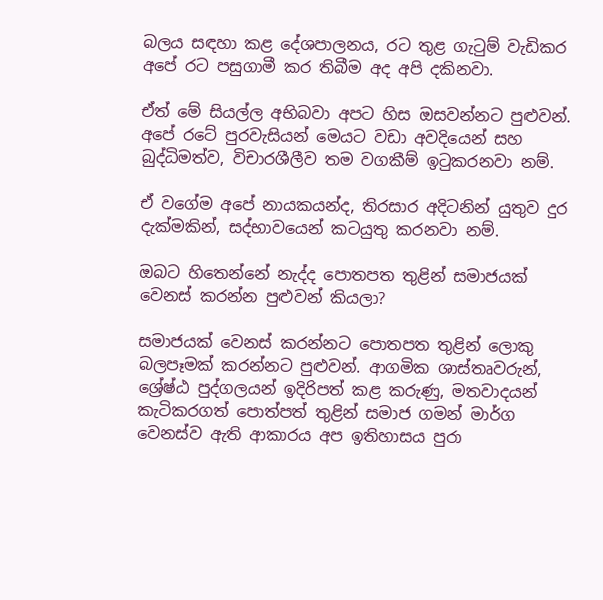බලය සඳහා කළ දේශපාලනය, රට තුළ ගැටුම් වැඩිකර අපේ රට පසුගාමී කර තිබීම අද අපි දකිනවා.

ඒත් මේ සියල්ල අභිබවා අපට හිස ඔසවන්නට පුළුවන්. අපේ රටේ පුරවැසියන් මෙයට වඩා අවදියෙන් සහ බුද්ධිමත්ව, විචාරශීලීව තම වගකීම් ඉටුකරනවා නම්.

ඒ වගේම අපේ නායකයන්ද, තිරසාර අදිටනින් යුතුව දුර දැක්මකින්, සද්භාවයෙන් කටයුතු කරනවා නම්.

ඔබට හිතෙන්නේ නැද්ද පොතපත තුළින් සමාජයක් වෙනස් කරන්න පුළුවන් කියලා?

සමාජයක් වෙනස් කරන්නට පොතපත තුළින් ලොකු බලපෑමක් කරන්නට පුළුවන්. ආගමික ශාස්තෘවරුන්, ශ්‍රේෂ්ඨ පුද්ගලයන් ඉදිරිපත් කළ කරුණු, මතවාදයන් කැටිකරගත් පොත්පත් තුළින් සමාජ ගමන් මාර්ග වෙනස්ව ඇති ආකාරය අප ඉතිහාසය පුරා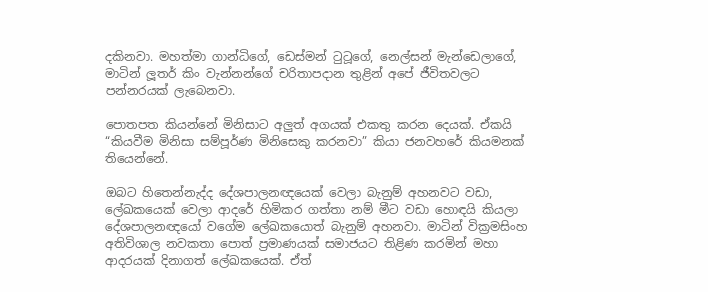දකිනවා. මහත්මා ගාන්ධිගේ, ඩෙස්මන් ටුටූගේ, නෙල්සන් මැන්ඩෙලාගේ, මාටින් ලූතර් කිං වැන්නන්ගේ චරිතාපදාන තුළින් අපේ ජීවිතවලට පන්නරයක් ලැබෙනවා.

පොතපත කියන්නේ මිනිසාට අලුත් අගයක් එකතු කරන දෙයක්. ඒකයි “කියවීම මිනිසා සම්පූර්ණ මිනිසෙකු කරනවා” කියා ජනවහරේ කියමනක් තියෙන්නේ.

ඔබට හිතෙන්නැද්ද දේශපාලනඥයෙක් වෙලා බැනුම් අහනවට වඩා, ලේඛකයෙක් වෙලා ආදරේ හිමිකර ගත්තා නම් මීට වඩා හොඳයි කියලා දේශපාලනඥයෝ වගේම ලේඛකයොත් බැනුම් අහනවා. මාටින් වික්‍රමසිංහ අතිවිශාල නවකතා පොත් ප්‍රමාණයක් සමාජයට තිළිණ කරමින් මහා ආදරයක් දිනාගත් ලේඛකයෙක්. ඒත්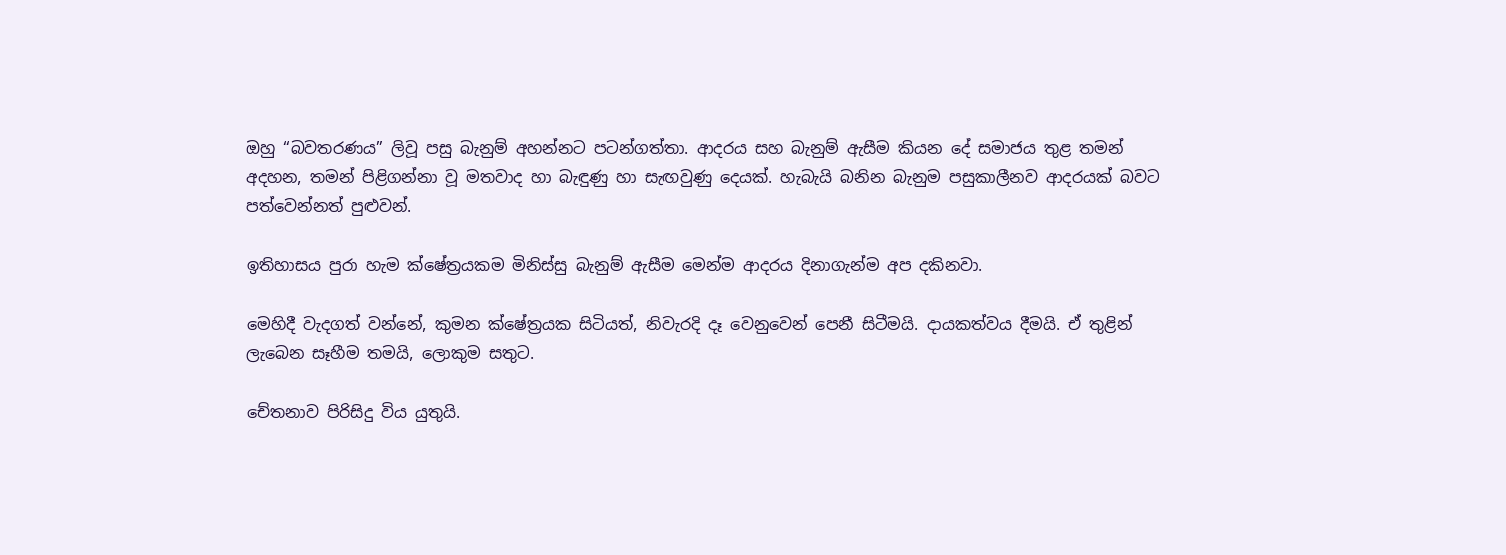ඔහු “බවතරණය” ලිවූ පසු බැනුම් අහන්නට පටන්ගත්තා. ආදරය සහ බැනුම් ඇසීම කියන දේ සමාජය තුළ තමන් අදහන, තමන් පිළිගන්නා වූ මතවාද හා බැඳුණු හා සැඟවුණු දෙයක්. හැබැයි බනින බැනුම පසුකාලීනව ආදරයක් බවට පත්වෙන්නත් පුළුවන්.

ඉතිහාසය පුරා හැම ක්ෂේත්‍රයකම මිනිස්සු බැනුම් ඇසීම මෙන්ම ආදරය දිනාගැන්ම අප දකිනවා.

මෙහිදී වැදගත් වන්නේ, කුමන ක්ෂේත්‍රයක සිටියත්, නිවැරදි දෑ වෙනුවෙන් පෙනී සිටීමයි. දායකත්වය දීමයි. ඒ තුළින් ලැබෙන සෑහීම තමයි, ලොකුම සතුට.

චේතනාව පිරිසිදු විය යුතුයි.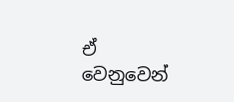ඒ වෙනුවෙන්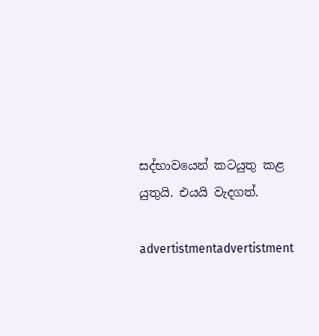සද්භාවයෙන් කටයුතු කළ යුතුයි. එයයි වැදගත්.

advertistmentadvertistment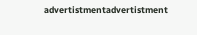advertistmentadvertistment